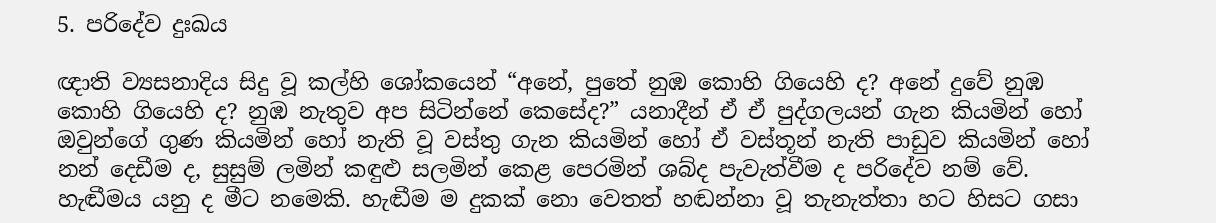5. පරිදේව දුඃඛය

ඥාති ව්‍යසනාදිය සිදු වූ කල්හි ශෝකයෙන් “අනේ, පුතේ නුඹ කොහි ගියෙහි ද? අනේ දුවේ නුඹ කොහි ගියෙහි ද? නුඹ නැතුව අප සිටින්නේ කෙසේද?” යනාදීන් ඒ ඒ පුද්ගලයන් ගැන කියමින් හෝ ඔවුන්ගේ ගුණ කියමින් හෝ නැති වූ වස්තු ගැන කියමින් හෝ ඒ වස්තූන් නැති පාඩුව කියමින් හෝ නන් දෙඩීම ද, සුසුම් ලමින් කඳුළු සලමින් කෙළ පෙරමින් ශබ්ද පැවැත්වීම ද පරිදේව නම් වේ. හැඬීමය යනු ද මීට නමෙකි. හැඬීම ම දුකක් නො වෙතත් හඬන්නා වූ තැනැත්තා හට හිසට ගසා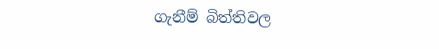ගැනීම් බිත්තිවල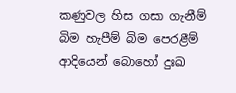කණුවල හිස ගසා ගැනීම් බිම හැපීම් බිම පෙරළීම් ආදියෙන් බොහෝ දුඃඛ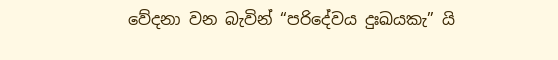වේදනා වන බැවින් “පරිදේවය දුඃඛයකැ” යි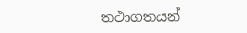තථාගතයන්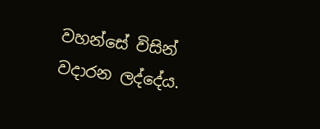වහන්සේ විසින් වදාරන ලද්දේය.